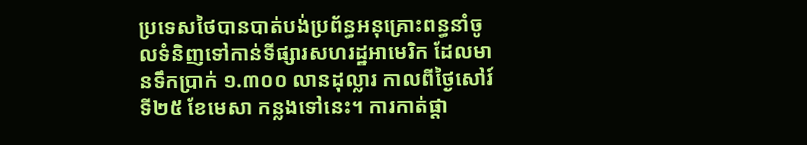ប្រទេសថៃបានបាត់បង់ប្រព័ន្ធអនុគ្រោះពន្ធនាំចូលទំនិញទៅកាន់ទីផ្សារសហរដ្ឋអាមេរិក ដែលមានទឹកប្រាក់ ១.៣០០ លានដុល្លារ កាលពីថ្ងៃសៅរ៍ ទី២៥ ខែមេសា កន្លងទៅនេះ។ ការកាត់ផ្ដា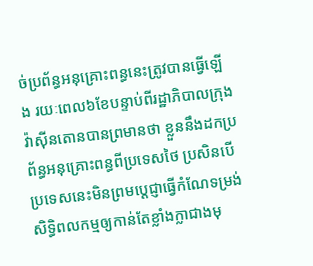ច់ប្រព័ន្ធអនុគ្រោះពន្ធនេះត្រូវបានធ្វើឡើង រយៈពេល៦ខែបន្ទាប់ពីរដ្ឋាភិបាលក្រុងវ៉ាស៊ីនតោនបានព្រមានថា ខ្លួននឹងដកប្រព័ន្ធអនុគ្រោះពន្ធពីប្រទេសថៃ ប្រសិនបើប្រទេសនេះមិនព្រមប្ដេជ្ញាធ្វើកំណែទម្រង់សិទ្ធិពលកម្មឲ្យកាន់តែខ្លាំងក្លាជាងមុ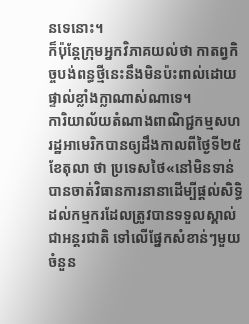នទេនោះ។
ក៏ប៉ុន្តែក្រុមអ្នកវិភាគយល់ថា កាតព្វកិច្ចបង់ពន្ធថ្មីនេះនឹងមិនប៉ះពាល់ដោយផ្ទាល់ខ្លាំងក្លាណាស់ណាទេ។
ការិយាល័យតំណាងពាណិជ្ជកម្មសហរដ្ឋអាមេរិកបានឲ្យដឹងកាលពីថ្ងៃទី២៥ ខែតុលា ថា ប្រទេសថៃ«នៅមិនទាន់បានចាត់វិធានការនានាដើម្បីផ្ដល់សិទ្ធិដល់កម្មករដែលត្រូវបានទទួលស្គាល់ជាអន្តរជាតិ ទៅលើផ្នែកសំខាន់ៗមួយចំនួន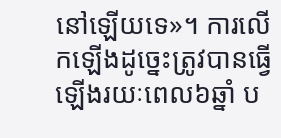នៅឡើយទេ»។ ការលើកឡើងដូច្នេះត្រូវបានធ្វើឡើងរយៈពេល៦ឆ្នាំ ប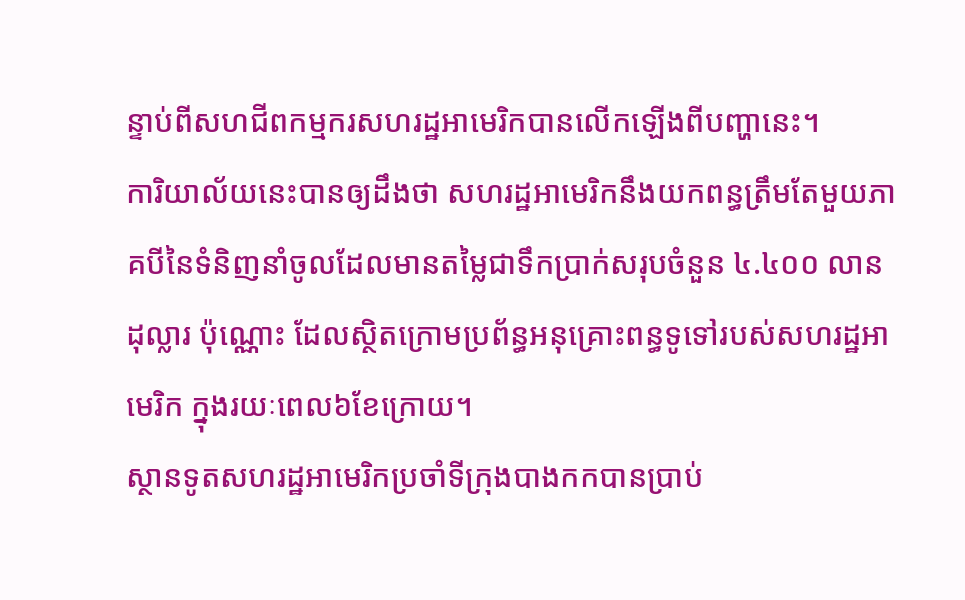ន្ទាប់ពីសហជីពកម្មករសហរដ្ឋអាមេរិកបានលើកឡើងពីបញ្ហានេះ។
ការិយាល័យនេះបានឲ្យដឹងថា សហរដ្ឋអាមេរិកនឹងយកពន្ធត្រឹមតែមួយភាគបីនៃទំនិញនាំចូលដែលមានតម្លៃជាទឹកប្រាក់សរុបចំនួន ៤.៤០០ លានដុល្លារ ប៉ុណ្ណោះ ដែលស្ថិតក្រោមប្រព័ន្ធអនុគ្រោះពន្ធទូទៅរបស់សហរដ្ឋអាមេរិក ក្នុងរយៈពេល៦ខែក្រោយ។
ស្ថានទូតសហរដ្ឋអាមេរិកប្រចាំទីក្រុងបាងកកបានប្រាប់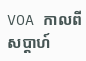VOA កាលពីសប្ដាហ៍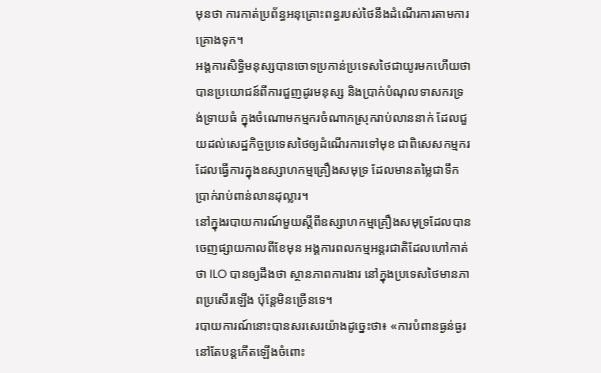មុនថា ការកាត់ប្រព័ន្ធអនុគ្រោះពន្ធរបស់ថៃនឹងដំណើរការតាមការគ្រោងទុក។
អង្គការសិទ្ធិមនុស្សបានចោទប្រកាន់ប្រទេសថៃជាយូរមកហើយថាបានប្រយោជន៍ពីការជួញដូរមនុស្ស និងប្រាក់បំណុលទាសករទ្រង់ទ្រាយធំ ក្នុងចំណោមកម្មករចំណាកស្រុករាប់លាននាក់ ដែលជួយដល់សេដ្ឋកិច្ចប្រទេសថៃឲ្យដំណើរការទៅមុខ ជាពិសេសកម្មករដែលធ្វើការក្នុងឧស្សាហកម្មគ្រឿងសមុទ្រ ដែលមានតម្លៃជាទឹកប្រាក់រាប់ពាន់លានដុល្លារ។
នៅក្នុងរបាយការណ៍មួយស្ដីពីឧស្សាហកម្មគ្រឿងសមុទ្រដែលបានចេញផ្សាយកាលពីខែមុន អង្គការពលកម្មអន្តរជាតិដែលហៅកាត់ថា ILO បានឲ្យដឹងថា ស្ថានភាពការងារ នៅក្នុងប្រទេសថៃមានភាពប្រសើរឡើង ប៉ុន្តែមិនច្រើនទេ។
របាយការណ៍នោះបានសរសេរយ៉ាងដូច្នេះថា៖ «ការបំពានធ្ងន់ធ្ងរនៅតែបន្ដកើតឡើងចំពោះ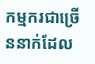កម្មករជាច្រើននាក់ដែល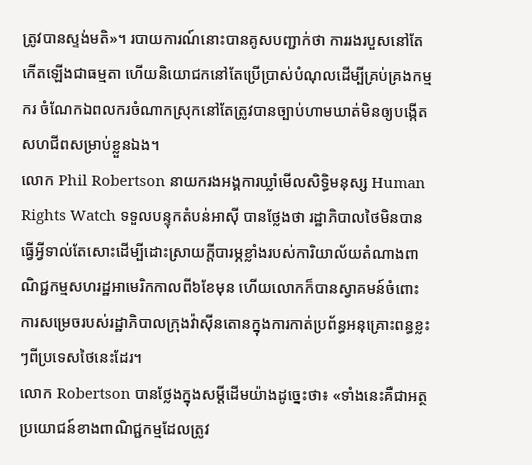ត្រូវបានស្ទង់មតិ»។ របាយការណ៍នោះបានគូសបញ្ជាក់ថា ការរងរបួសនៅតែកើតឡើងជាធម្មតា ហើយនិយោជកនៅតែប្រើប្រាស់បំណុលដើម្បីគ្រប់គ្រងកម្មករ ចំណែកឯពលករចំណាកស្រុកនៅតែត្រូវបានច្បាប់ហាមឃាត់មិនឲ្យបង្កើតសហជីពសម្រាប់ខ្លួនឯង។
លោក Phil Robertson នាយករងអង្គការឃ្លាំមើលសិទ្ធិមនុស្ស Human Rights Watch ទទួលបន្ទុកតំបន់អាស៊ី បានថ្លែងថា រដ្ឋាភិបាលថៃមិនបានធ្វើអ្វីទាល់តែសោះដើម្បីដោះស្រាយក្ដីបារម្ភខ្លាំងរបស់ការិយាល័យតំណាងពាណិជ្ជកម្មសហរដ្ឋអាមេរិកកាលពី៦ខែមុន ហើយលោកក៏បានស្វាគមន៍ចំពោះការសម្រេចរបស់រដ្ឋាភិបាលក្រុងវ៉ាស៊ីនតោនក្នុងការកាត់ប្រព័ន្ធអនុគ្រោះពន្ធខ្លះៗពីប្រទេសថៃនេះដែរ។
លោក Robertson បានថ្លែងក្នុងសម្ដីដើមយ៉ាងដូច្នេះថា៖ «ទាំងនេះគឺជាអត្ថប្រយោជន៍ខាងពាណិជ្ជកម្មដែលត្រូវ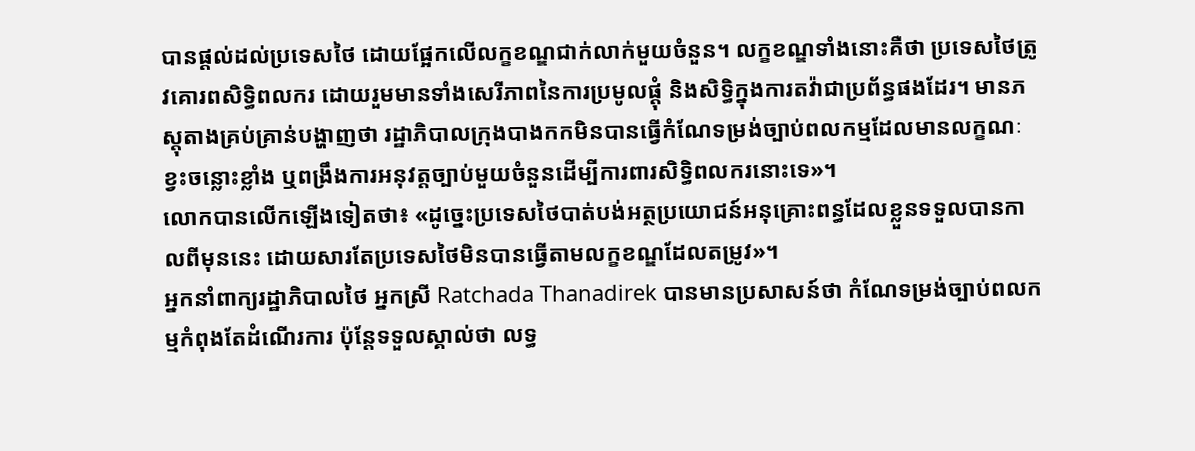បានផ្ដល់ដល់ប្រទេសថៃ ដោយផ្អែកលើលក្ខខណ្ឌជាក់លាក់មួយចំនួន។ លក្ខខណ្ឌទាំងនោះគឺថា ប្រទេសថៃត្រូវគោរពសិទ្ធិពលករ ដោយរួមមានទាំងសេរីភាពនៃការប្រមូលផ្ដុំ និងសិទ្ធិក្នុងការតវ៉ាជាប្រព័ន្ធផងដែរ។ មានភស្តុតាងគ្រប់គ្រាន់បង្ហាញថា រដ្ឋាភិបាលក្រុងបាងកកមិនបានធ្វើកំណែទម្រង់ច្បាប់ពលកម្មដែលមានលក្ខណៈខ្វះចន្លោះខ្លាំង ឬពង្រឹងការអនុវត្តច្បាប់មួយចំនួនដើម្បីការពារសិទ្ធិពលករនោះទេ»។
លោកបានលើកឡើងទៀតថា៖ «ដូច្នេះប្រទេសថៃបាត់បង់អត្ថប្រយោជន៍អនុគ្រោះពន្ធដែលខ្លួនទទួលបានកាលពីមុននេះ ដោយសារតែប្រទេសថៃមិនបានធ្វើតាមលក្ខខណ្ឌដែលតម្រូវ»។
អ្នកនាំពាក្យរដ្ឋាភិបាលថៃ អ្នកស្រី Ratchada Thanadirek បានមានប្រសាសន៍ថា កំណែទម្រង់ច្បាប់ពលកម្មកំពុងតែដំណើរការ ប៉ុន្តែទទួលស្គាល់ថា លទ្ធ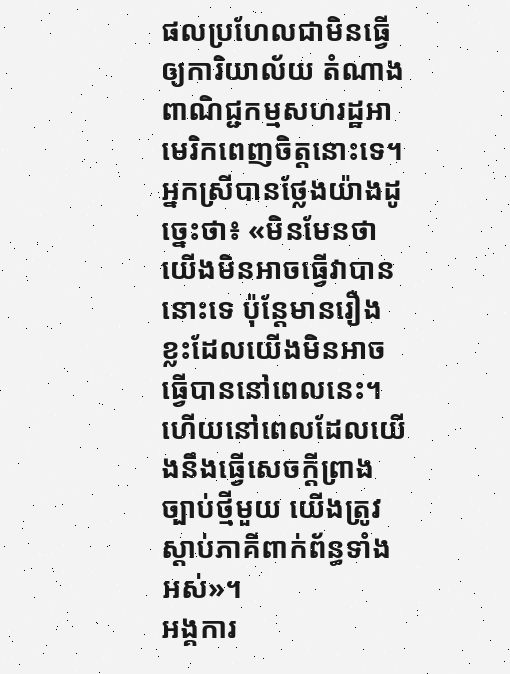ផលប្រហែលជាមិនធ្វើឲ្យការិយាល័យ តំណាងពាណិជ្ជកម្មសហរដ្ឋអាមេរិកពេញចិត្តនោះទេ។
អ្នកស្រីបានថ្លែងយ៉ាងដូច្នេះថា៖ «មិនមែនថាយើងមិនអាចធ្វើវាបាននោះទេ ប៉ុន្តែមានរឿងខ្លះដែលយើងមិនអាចធ្វើបាននៅពេលនេះ។ ហើយនៅពេលដែលយើងនឹងធ្វើសេចក្ដីព្រាងច្បាប់ថ្មីមួយ យើងត្រូវស្ដាប់ភាគីពាក់ព័ន្ធទាំងអស់»។
អង្គការ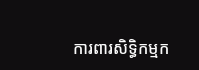ការពារសិទ្ធិកម្មក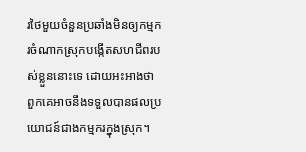រថៃមួយចំនួនប្រឆាំងមិនឲ្យកម្មករចំណាកស្រុកបង្កើតសហជីពរបស់ខ្លួននោះទេ ដោយអះអាងថា ពួកគេអាចនឹងទទួលបានផលប្រយោជន៍ជាងកម្មករក្នុងស្រុក។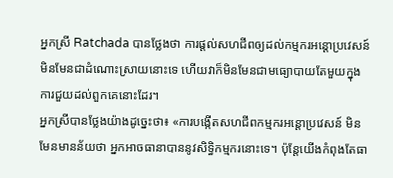អ្នកស្រី Ratchada បានថ្លែងថា ការផ្ដល់សហជីពឲ្យដល់កម្មករអន្ដោប្រវេសន៍មិនមែនជាដំណោះស្រាយនោះទេ ហើយវាក៏មិនមែនជាមធ្យោបាយតែមួយក្នុងការជួយដល់ពួកគេនោះដែរ។
អ្នកស្រីបានថ្លែងយ៉ាងដូច្នេះថា៖ «ការបង្កើតសហជីពកម្មករអន្តោប្រវេសន៍ មិនមែនមានន័យថា អ្នកអាចធានាបាននូវសិទ្ធិកម្មករនោះទេ។ ប៉ុន្តែយើងកំពុងតែធា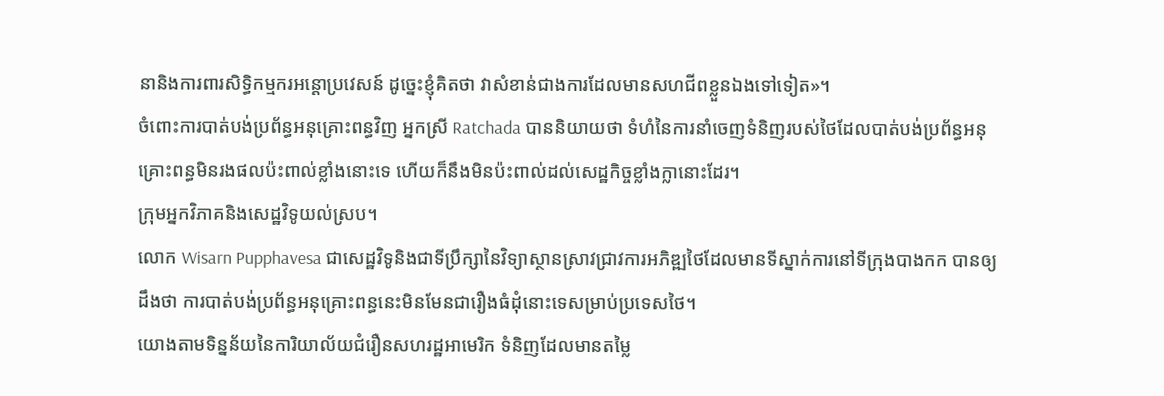នានិងការពារសិទ្ធិកម្មករអន្ដោប្រវេសន៍ ដូច្នេះខ្ញុំគិតថា វាសំខាន់ជាងការដែលមានសហជីពខ្លួនឯងទៅទៀត»។
ចំពោះការបាត់បង់ប្រព័ន្ធអនុគ្រោះពន្ធវិញ អ្នកស្រី Ratchada បាននិយាយថា ទំហំនៃការនាំចេញទំនិញរបស់ថៃដែលបាត់បង់ប្រព័ន្ធអនុគ្រោះពន្ធមិនរងផលប៉ះពាល់ខ្លាំងនោះទេ ហើយក៏នឹងមិនប៉ះពាល់ដល់សេដ្ឋកិច្ចខ្លាំងក្លានោះដែរ។
ក្រុមអ្នកវិភាគនិងសេដ្ឋវិទូយល់ស្រប។
លោក Wisarn Pupphavesa ជាសេដ្ឋវិទូនិងជាទីប្រឹក្សានៃវិទ្យាស្ថានស្រាវជ្រាវការអភិឌ្ឍថៃដែលមានទីស្នាក់ការនៅទីក្រុងបាងកក បានឲ្យដឹងថា ការបាត់បង់ប្រព័ន្ធអនុគ្រោះពន្ធនេះមិនមែនជារឿងធំដុំនោះទេសម្រាប់ប្រទេសថៃ។
យោងតាមទិន្នន័យនៃការិយាល័យជំរឿនសហរដ្ឋអាមេរិក ទំនិញដែលមានតម្លៃ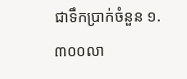ជាទឹកប្រាក់ចំនួន ១.៣០០លា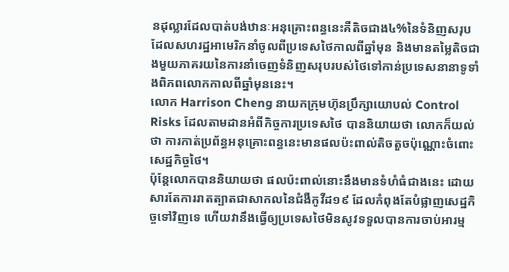នដុល្លារដែលបាត់បង់ឋានៈអនុគ្រោះពន្ធនេះគឺតិចជាង៤%នៃទំនិញសរុបដែលសហរដ្ឋអាមេរិកនាំចូលពីប្រទេសថៃកាលពីឆ្នាំមុន និងមានតម្លៃតិចជាងមួយភាគរយនៃការនាំចេញទំនិញសរុបរបស់ថៃទៅកាន់ប្រទេសនានាទូទាំងពិភពលោកកាលពីឆ្នាំមុននេះ។
លោក Harrison Cheng នាយកក្រុមហ៊ុនប្រឹក្សាយោបល់ Control Risks ដែលតាមដានអំពីកិច្ចការប្រទេសថៃ បាននិយាយថា លោកក៏យល់ថា ការកាត់ប្រព័ន្ធអនុគ្រោះពន្ធនេះមានផលប៉ះពាល់តិចតួចប៉ុណ្ណោះចំពោះសេដ្ឋកិច្ចថៃ។
ប៉ុន្តែលោកបាននិយាយថា ផលប៉ះពាល់នោះនឹងមានទំហំធំជាងនេះ ដោយសារតែការរាតត្បាតជាសាកលនៃជំងឺកូវីដ១៩ ដែលកំពុងតែបំផ្លាញសេដ្ឋកិច្ចទៅវិញទេ ហើយវានឹងធ្វើឲ្យប្រទេសថៃមិនសូវទទួលបានការចាប់អារម្ម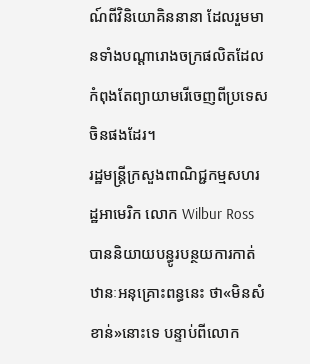ណ៍ពីវិនិយោគិននានា ដែលរួមមានទាំងបណ្ដារោងចក្រផលិតដែលកំពុងតែព្យាយាមរើចេញពីប្រទេសចិនផងដែរ។
រដ្ឋមន្ត្រីក្រសួងពាណិជ្ជកម្មសហរដ្ឋអាមេរិក លោក Wilbur Ross បាននិយាយបន្ធូរបន្ថយការកាត់ឋានៈអនុគ្រោះពន្ធនេះ ថា«មិនសំខាន់»នោះទេ បន្ទាប់ពីលោក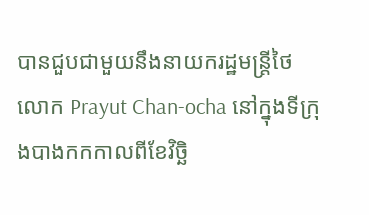បានជួបជាមួយនឹងនាយករដ្ឋមន្ត្រីថៃ លោក Prayut Chan-ocha នៅក្នុងទីក្រុងបាងកកកាលពីខែវិច្ឆិ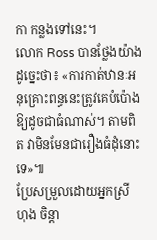កា កន្លងទៅនេះ។
លោក Ross បានថ្លែងយ៉ាងដូច្នេះថា៖ «ការកាត់ឋានៈអនុគ្រោះពន្ធនេះត្រូវគេបំប៉ោងឱ្យដូចជាធំណាស់។ តាមពិត វាមិនមែនជារឿងធំដុំនោះទេ»៕
ប្រែសម្រួលដោយអ្នកស្រី ហុង ចិន្ដា